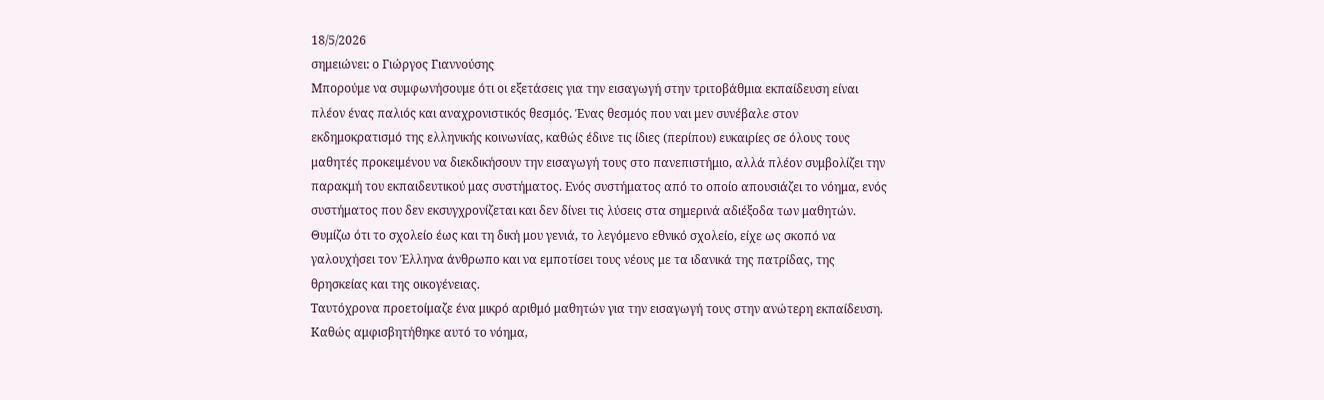18/5/2026
σημειώνει: ο Γιώργος Γιαννούσης
Μπορούμε να συμφωνήσουμε ότι οι εξετάσεις για την εισαγωγή στην τριτοβάθμια εκπαίδευση είναι πλέον ένας παλιός και αναχρονιστικός θεσμός. Ένας θεσμός που ναι μεν συνέβαλε στον εκδημοκρατισμό της ελληνικής κοινωνίας, καθώς έδινε τις ίδιες (περίπου) ευκαιρίες σε όλους τους μαθητές προκειμένου να διεκδικήσουν την εισαγωγή τους στο πανεπιστήμιο, αλλά πλέον συμβολίζει την παρακμή του εκπαιδευτικού μας συστήματος. Ενός συστήματος από το οποίο απουσιάζει το νόημα, ενός συστήματος που δεν εκσυγχρονίζεται και δεν δίνει τις λύσεις στα σημερινά αδιέξοδα των μαθητών.
Θυμίζω ότι το σχολείο έως και τη δική μου γενιά, το λεγόμενο εθνικό σχολείο, είχε ως σκοπό να γαλουχήσει τον Έλληνα άνθρωπο και να εμποτίσει τους νέους με τα ιδανικά της πατρίδας, της θρησκείας και της οικογένειας.
Ταυτόχρονα προετοίμαζε ένα μικρό αριθμό μαθητών για την εισαγωγή τους στην ανώτερη εκπαίδευση.
Καθώς αμφισβητήθηκε αυτό το νόημα,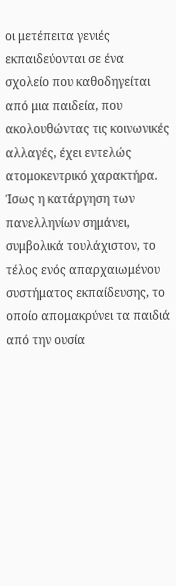οι μετέπειτα γενιές εκπαιδεύονται σε ένα σχολείο που καθοδηγείται από μια παιδεία, που ακολουθώντας τις κοινωνικές αλλαγές, έχει εντελώς ατομοκεντρικό χαρακτήρα. Ίσως η κατάργηση των πανελληνίων σημάνει, συμβολικά τουλάχιστον, το τέλος ενός απαρχαιωμένου συστήματος εκπαίδευσης, το οποίο απομακρύνει τα παιδιά από την ουσία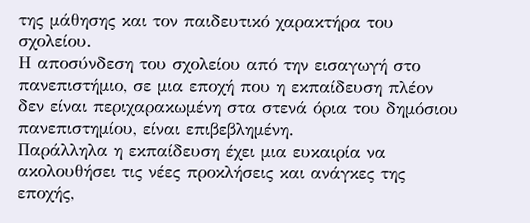της μάθησης και τον παιδευτικό χαρακτήρα του σχολείου.
Η αποσύνδεση του σχολείου από την εισαγωγή στο πανεπιστήμιο, σε μια εποχή που η εκπαίδευση πλέον δεν είναι περιχαρακωμένη στα στενά όρια του δημόσιου πανεπιστημίου, είναι επιβεβλημένη.
Παράλληλα η εκπαίδευση έχει μια ευκαιρία να ακολουθήσει τις νέες προκλήσεις και ανάγκες της εποχής,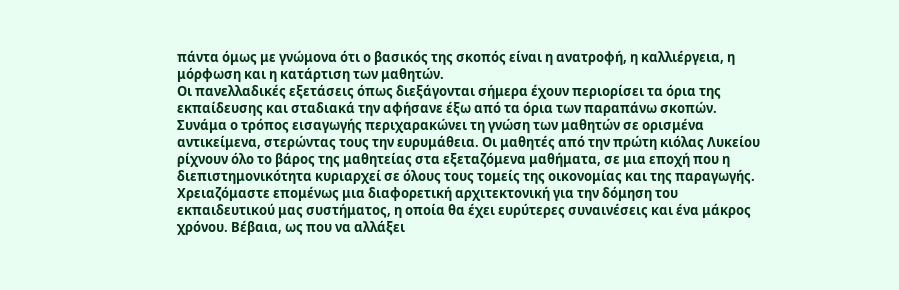πάντα όμως με γνώμονα ότι ο βασικός της σκοπός είναι η ανατροφή, η καλλιέργεια, η μόρφωση και η κατάρτιση των μαθητών.
Οι πανελλαδικές εξετάσεις όπως διεξάγονται σήμερα έχουν περιορίσει τα όρια της εκπαίδευσης και σταδιακά την αφήσανε έξω από τα όρια των παραπάνω σκοπών.
Συνάμα ο τρόπος εισαγωγής περιχαρακώνει τη γνώση των μαθητών σε ορισμένα αντικείμενα, στερώντας τους την ευρυμάθεια. Οι μαθητές από την πρώτη κιόλας Λυκείου ρίχνουν όλο το βάρος της μαθητείας στα εξεταζόμενα μαθήματα, σε μια εποχή που η διεπιστημονικότητα κυριαρχεί σε όλους τους τομείς της οικονομίας και της παραγωγής.
Χρειαζόμαστε επομένως μια διαφορετική αρχιτεκτονική για την δόμηση του εκπαιδευτικού μας συστήματος, η οποία θα έχει ευρύτερες συναινέσεις και ένα μάκρος χρόνου. Βέβαια, ως που να αλλάξει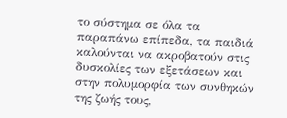το σύστημα σε όλα τα παραπάνω επίπεδα, τα παιδιά καλούνται να ακροβατούν στις δυσκολίες των εξετάσεων και στην πολυμορφία των συνθηκών της ζωής τους,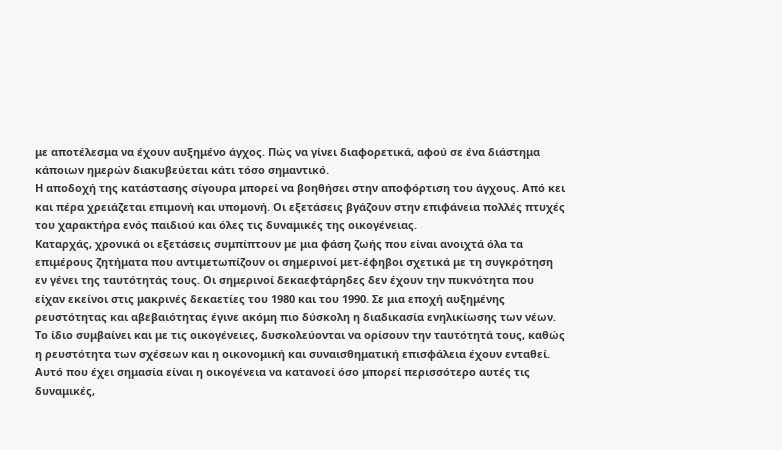με αποτέλεσμα να έχουν αυξημένο άγχος. Πώς να γίνει διαφορετικά, αφού σε ένα διάστημα κάποιων ημερών διακυβεύεται κάτι τόσο σημαντικό.
Η αποδοχή της κατάστασης σίγουρα μπορεί να βοηθήσει στην αποφόρτιση του άγχους. Από κει και πέρα χρειάζεται επιμονή και υπομονή. Οι εξετάσεις βγάζουν στην επιφάνεια πολλές πτυχές του χαρακτήρα ενός παιδιού και όλες τις δυναμικές της οικογένειας.
Καταρχάς, χρονικά οι εξετάσεις συμπίπτουν με μια φάση ζωής που είναι ανοιχτά όλα τα επιμέρους ζητήματα που αντιμετωπίζουν οι σημερινοί μετ-έφηβοι σχετικά με τη συγκρότηση εν γένει της ταυτότητάς τους. Οι σημερινοί δεκαεφτάρηδες δεν έχουν την πυκνότητα που είχαν εκείνοι στις μακρινές δεκαετίες του 1980 και του 1990. Σε μια εποχή αυξημένης ρευστότητας και αβεβαιότητας έγινε ακόμη πιο δύσκολη η διαδικασία ενηλικίωσης των νέων. Το ίδιο συμβαίνει και με τις οικογένειες, δυσκολεύονται να ορίσουν την ταυτότητά τους, καθώς η ρευστότητα των σχέσεων και η οικονομική και συναισθηματική επισφάλεια έχουν ενταθεί. Αυτό που έχει σημασία είναι η οικογένεια να κατανοεί όσο μπορεί περισσότερο αυτές τις δυναμικές,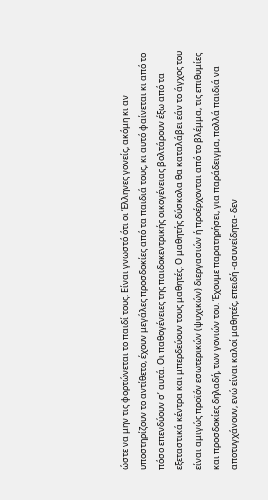ώστε να μην τις φορτώνεται το παιδί τους. Είναι γνωστό ότι οι Έλληνες γονείς, ακόμη κι αν υποστηρίζουν το αντίθετο, έχουν μεγάλες προσδοκίες από τα παιδιά τους, κι αυτό φαίνεται κι από το πόσο επενδύουν σ’ αυτά. Οι παθογένειες της παιδοκεντρικής οικογένειας βολτάρουν έξω από τα εξεταστικά κέντρα και μπερδεύουν τους μαθητές. Ο μαθητής δύσκολα θα καταλάβει εάν το άγχος του είναι αμιγώς προϊόν εσωτερικών (ψυχικών) διεργασιών ή προέρχονται από το βλέμμα, τις επιθυμίες και προσδοκίες δηλαδή, των γονιών του. Έχουμε παρατηρήσει, για παράδειγμα, πολλά παιδιά να αποτυγχάνουν, ενώ είναι καλοί μαθητές, επειδή -ασυνείδητα- δεν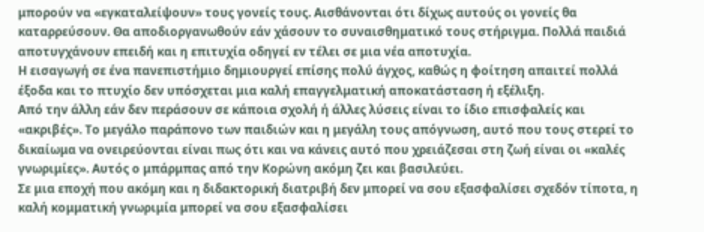μπορούν να «εγκαταλείψουν» τους γονείς τους. Αισθάνονται ότι δίχως αυτούς οι γονείς θα καταρρεύσουν. Θα αποδιοργανωθούν εάν χάσουν το συναισθηματικό τους στήριγμα. Πολλά παιδιά αποτυγχάνουν επειδή και η επιτυχία οδηγεί εν τέλει σε μια νέα αποτυχία.
Η εισαγωγή σε ένα πανεπιστήμιο δημιουργεί επίσης πολύ άγχος, καθώς η φοίτηση απαιτεί πολλά έξοδα και το πτυχίο δεν υπόσχεται μια καλή επαγγελματική αποκατάσταση ή εξέλιξη.
Από την άλλη εάν δεν περάσουν σε κάποια σχολή ή άλλες λύσεις είναι το ίδιο επισφαλείς και «ακριβές». Το μεγάλο παράπονο των παιδιών και η μεγάλη τους απόγνωση, αυτό που τους στερεί το δικαίωμα να ονειρεύονται είναι πως ότι και να κάνεις αυτό που χρειάζεσαι στη ζωή είναι οι «καλές γνωριμίες». Αυτός ο μπάρμπας από την Κορώνη ακόμη ζει και βασιλεύει.
Σε μια εποχή που ακόμη και η διδακτορική διατριβή δεν μπορεί να σου εξασφαλίσει σχεδόν τίποτα, η καλή κομματική γνωριμία μπορεί να σου εξασφαλίσει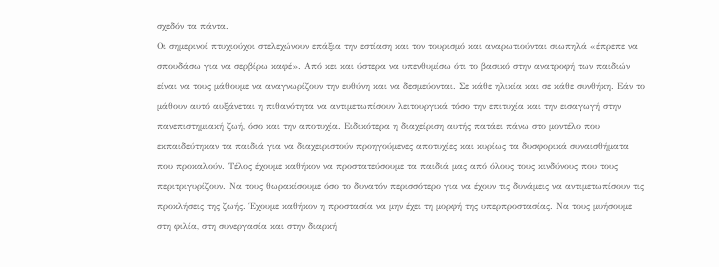σχεδόν τα πάντα.
Οι σημερινοί πτυχιούχοι στελεχώνουν επάξια την εστίαση και τον τουρισμό και αναρωτιούνται σιωπηλά «έπρεπε να σπουδάσω για να σερβίρω καφέ». Από κει και ύστερα να υπενθυμίσω ότι το βασικό στην ανατροφή των παιδιών είναι να τους μάθουμε να αναγνωρίζουν την ευθύνη και να δεσμεύονται. Σε κάθε ηλικία και σε κάθε συνθήκη. Εάν το μάθουν αυτό αυξάνεται η πιθανότητα να αντιμετωπίσουν λειτουργικά τόσο την επιτυχία και την εισαγωγή στην πανεπιστημιακή ζωή, όσο και την αποτυχία. Ειδικότερα η διαχείριση αυτής πατάει πάνω στο μοντέλο που εκπαιδεύτηκαν τα παιδιά για να διαχειριστούν προηγούμενες αποτυχίες και κυρίως τα δυσφορικά συναισθήματα που προκαλούν. Τέλος έχουμε καθήκον να προστατεύσουμε τα παιδιά μας από όλους τους κινδύνους που τους περιτριγυρίζουν. Να τους θωρακίσουμε όσο το δυνατόν περισσότερο για να έχουν τις δυνάμεις να αντιμετωπίσουν τις προκλήσεις της ζωής. Έχουμε καθήκον η προστασία να μην έχει τη μορφή της υπερπροστασίας. Να τους μυήσουμε στη φιλία, στη συνεργασία και στην διαρκή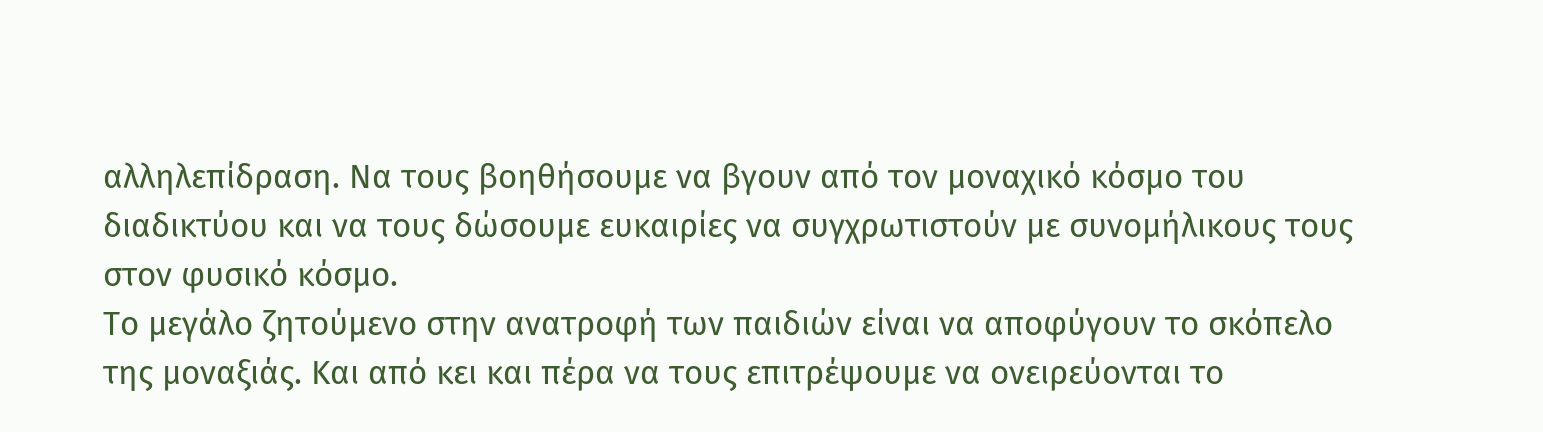αλληλεπίδραση. Να τους βοηθήσουμε να βγουν από τον μοναχικό κόσμο του διαδικτύου και να τους δώσουμε ευκαιρίες να συγχρωτιστούν με συνομήλικους τους στον φυσικό κόσμο.
Το μεγάλο ζητούμενο στην ανατροφή των παιδιών είναι να αποφύγουν το σκόπελο της μοναξιάς. Και από κει και πέρα να τους επιτρέψουμε να ονειρεύονται το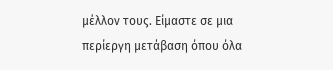μέλλον τους. Είμαστε σε μια περίεργη μετάβαση όπου όλα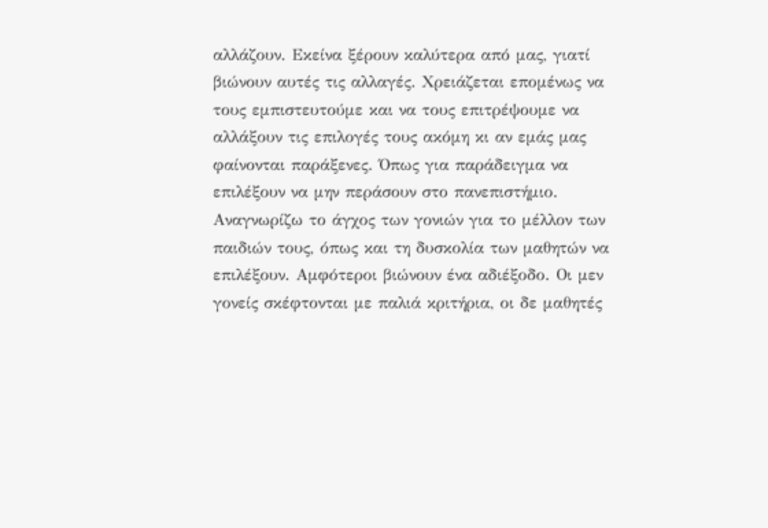αλλάζουν. Εκείνα ξέρουν καλύτερα από μας, γιατί βιώνουν αυτές τις αλλαγές. Χρειάζεται επομένως να τους εμπιστευτούμε και να τους επιτρέψουμε να αλλάξουν τις επιλογές τους ακόμη κι αν εμάς μας φαίνονται παράξενες. Όπως για παράδειγμα να επιλέξουν να μην περάσουν στο πανεπιστήμιο.
Αναγνωρίζω το άγχος των γονιών για το μέλλον των παιδιών τους, όπως και τη δυσκολία των μαθητών να επιλέξουν. Αμφότεροι βιώνουν ένα αδιέξοδο. Οι μεν γονείς σκέφτονται με παλιά κριτήρια, οι δε μαθητές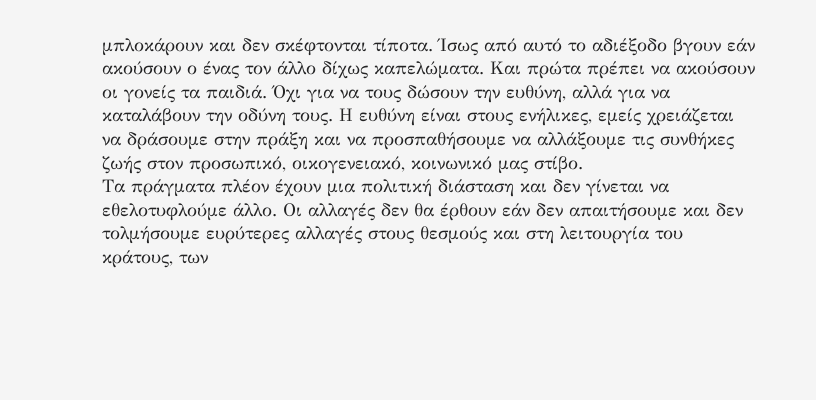μπλοκάρουν και δεν σκέφτονται τίποτα. Ίσως από αυτό το αδιέξοδο βγουν εάν ακούσουν ο ένας τον άλλο δίχως καπελώματα. Και πρώτα πρέπει να ακούσουν οι γονείς τα παιδιά. Όχι για να τους δώσουν την ευθύνη, αλλά για να καταλάβουν την οδύνη τους. Η ευθύνη είναι στους ενήλικες, εμείς χρειάζεται να δράσουμε στην πράξη και να προσπαθήσουμε να αλλάξουμε τις συνθήκες ζωής στον προσωπικό, οικογενειακό, κοινωνικό μας στίβο.
Τα πράγματα πλέον έχουν μια πολιτική διάσταση και δεν γίνεται να εθελοτυφλούμε άλλο. Οι αλλαγές δεν θα έρθουν εάν δεν απαιτήσουμε και δεν τολμήσουμε ευρύτερες αλλαγές στους θεσμούς και στη λειτουργία του κράτους, των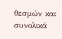θεσμών και συνολικά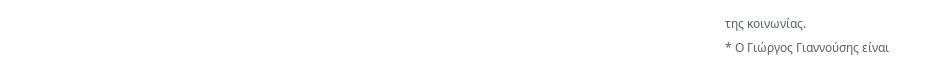της κοινωνίας.
* Ο Γιώργος Γιαννούσης είναι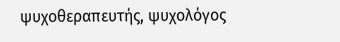ψυχοθεραπευτής, ψυχολόγος